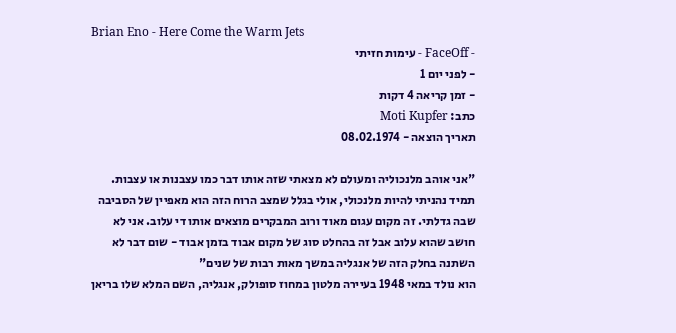Brian Eno - Here Come the Warm Jets
- FaceOff - עימות חזיתי
- לפני יום 1
- זמן קריאה 4 דקות
כתב: Moti Kupfer
תאריך הוצאה - 08.02.1974

"אני אוהב מלנכוליה ומעולם לא מצאתי שזה אותו דבר כמו עצבנות או עצבות. תמיד נהניתי להיות מלנכולי, אולי בגלל שמצב הרוח הזה הוא מאפיין של הסביבה שבה גדלתי. זה מקום עגום מאוד ורוב המבקרים מוצאים אותו די עלוב. אני לא חושב שהוא עלוב אבל זה בהחלט סוג של מקום אבוד בזמן אבוד - שום דבר לא השתנה בחלק הזה של אנגליה במשך מאות רבות של שנים"
הוא נולד במאי 1948 בעיירה מלטון במחוז סופולק, אנגליה, השם המלא שלו בריאן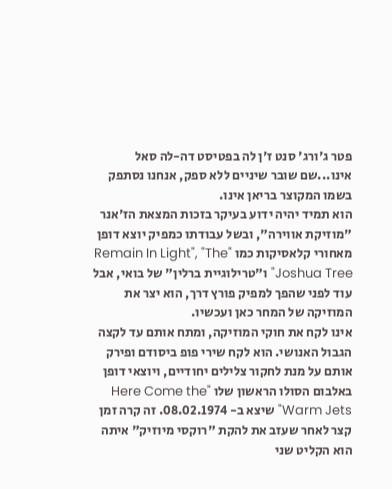פטר ג'ורג' סנט ז'ן לה בפטיסט דה-לה סאל אינו...שם שובר שיניים ללא ספק, אנחנו נסתפק בשמו המקוצר בריאן אינו.
הוא תמיד יהיה ידוע בעיקר בזכות המצאת הז'אנר "מוזיקת אווירה", ובשל עבודתו כמפיק יוצא דופן מאחורי קלאסיקות כמו "Remain In Light", "The Joshua Tree" ו"טרילוגיית ברלין" של בואי, אבל עוד לפני שהפך למפיק פורץ דרך, הוא יצר את המוזיקה של המחר כאן ועכשיו.
אינו לקח את חוקי המוזיקה, ומתח אותם עד לקצה הגבול האנושי. הוא לקח שירי פופ ביסודם ופירק אותם על מנת לחקור צלילים יחודיים, ויוצאי דופן באלבום הסולו הראשון שלו "Here Come the Warm Jets" שיצא ב- 08.02.1974. זה קרה זמן קצר לאחר שעזב את להקת "רוקסי מיוזיק" איתה הוא הקליט שני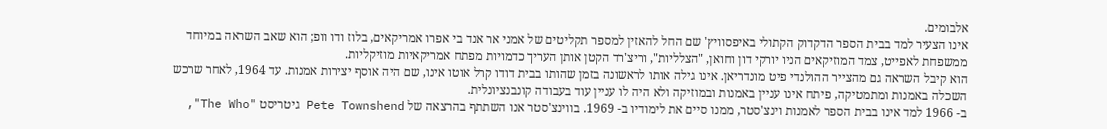אלבומים.
אינו הצעיר למד בבית הספר הדקדוק הקתולי באיפסוויץ' שם החל להאזין למספר תקליטים של אמני אר אנד בי אפרו אמריקאים, בלוז ודו וופ; הוא שאב השראה במיוחד ממשפחת לאפייט, צמד המוזיקאים הניו יורקי דון וחואן, "הצלליות", וריצ'רד הקטן אותן העריך כדמויות מפתח אמריקאיות מוזיקליות.
הוא קיבל השראה גם מהצייר ההולנדי פיט מונדריאן. אינו גילה אותו לראשונה בזמן שהותו בבית דודו קרל אוטו אינו, שם היה אוסף יצירות אמנות. עד 1964, לאחר שרכש השכלה באמנות ומתמטיקה, פיתח אינו עניין באמנות ובמוזיקה ולא היה לו עניין עוד בעבודה קונבנציונלית.
ב- 1966 למד אינו בבית הספר לאמנות וינצ'סטר, ממנו סיים את לימודיו ב- 1969. בווינצ'סטר אנו השתתף בהרצאה של Pete Townshend גיטריסט "The Who",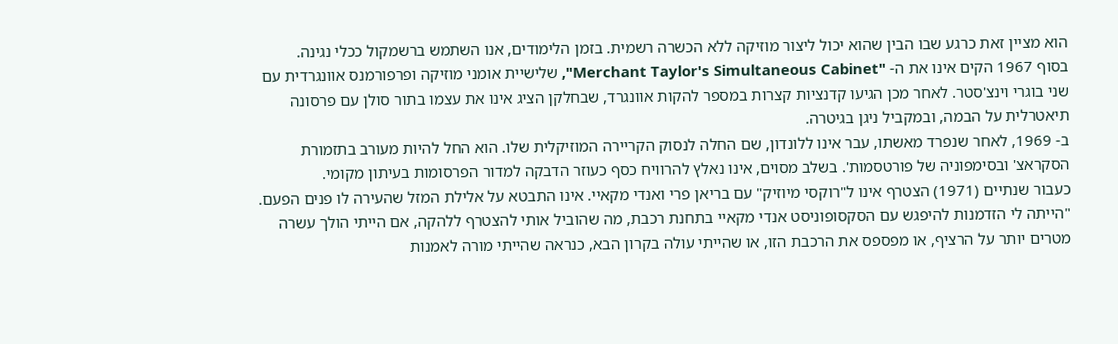הוא מציין זאת כרגע שבו הבין שהוא יכול ליצור מוזיקה ללא הכשרה רשמית. בזמן הלימודים, אנו השתמש ברשמקול ככלי נגינה.
בסוף 1967 הקים אינו את ה- "Merchant Taylor's Simultaneous Cabinet", שלישיית אומני מוזיקה ופרפורמנס אוונגרדית עם שני בוגרי וינצ'סטר. לאחר מכן הגיעו קדנציות קצרות במספר להקות אוונגרד, שבחלקן הציג אינו את עצמו בתור סולן עם פרסונה תיאטרלית על הבמה, ובמקביל ניגן בגיטרה.
ב- 1969, לאחר שנפרד מאשתו, עבר אינו ללונדון, שם החלה לנסוק הקריירה המוזיקלית שלו. הוא החל להיות מעורב בתזמורת הסקראצ' ובסימפוניה של פורטסמות'. בשלב מסוים, אינו נאלץ להרוויח כסף כעוזר הדבקה למדור הפרסומות בעיתון מקומי.
כעבור שנתיים (1971) הצטרף אינו ל"רוקסי מיוזיק" עם בריאן פרי ואנדי מקאיי. אינו התבטא על אלילת המזל שהעירה לו פנים הפעם.
"הייתה לי הזדמנות להיפגש עם הסקסופוניסט אנדי מקאיי בתחנת רכבת, מה שהוביל אותי להצטרף ללהקה, אם הייתי הולך עשרה מטרים יותר על הרציף, או מפספס את הרכבת הזו, או שהייתי עולה בקרון הבא, כנראה שהייתי מורה לאמנות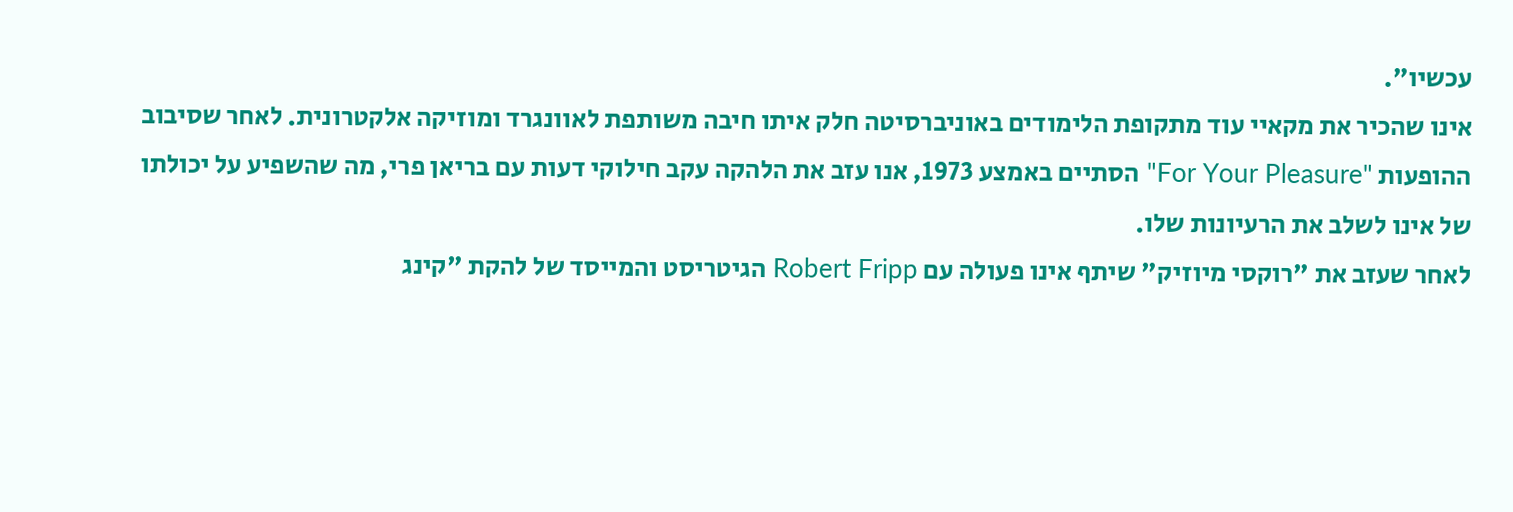עכשיו".
אינו שהכיר את מקאיי עוד מתקופת הלימודים באוניברסיטה חלק איתו חיבה משותפת לאוונגרד ומוזיקה אלקטרונית. לאחר שסיבוב ההופעות "For Your Pleasure" הסתיים באמצע 1973, אנו עזב את הלהקה עקב חילוקי דעות עם בריאן פרי, מה שהשפיע על יכולתו של אינו לשלב את הרעיונות שלו.
לאחר שעזב את "רוקסי מיוזיק" שיתף אינו פעולה עם Robert Fripp הגיטריסט והמייסד של להקת "קינג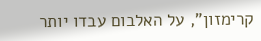קרימזון", על האלבום עבדו יותר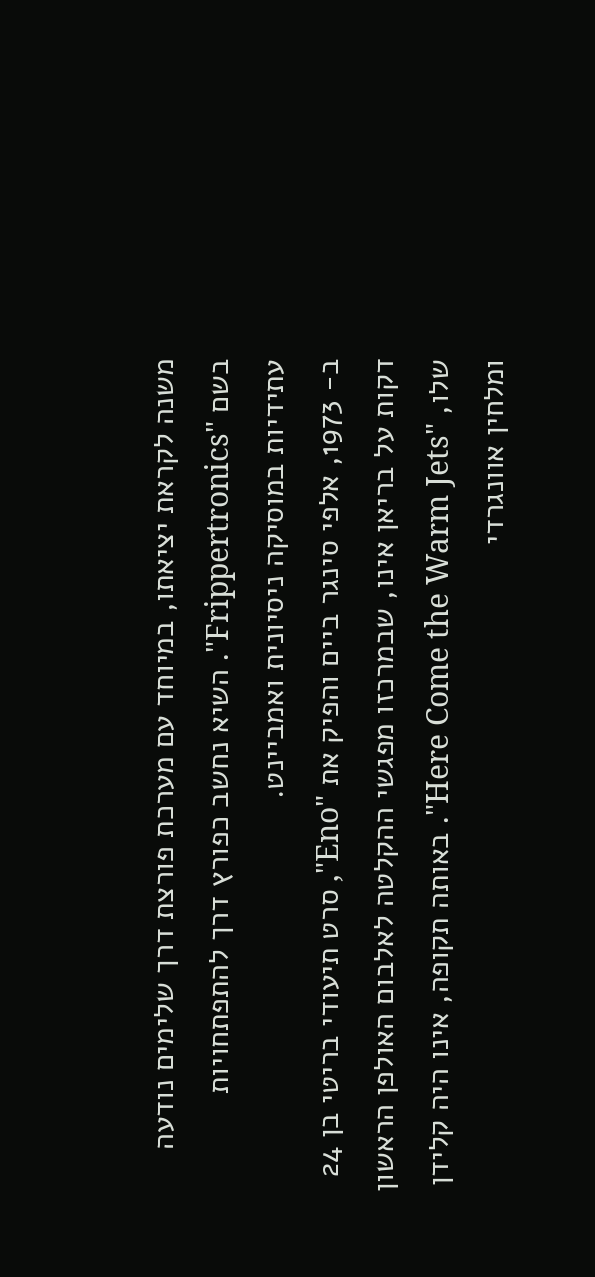משנה לקראת יציאתו, במיוחד עם מערכת פורצת דרך שלימים נודעה בשם "Frippertronics". השיא נחשב כפורץ דרך להתפתחויות עתידיות במוסיקה ניסיונית ואמביינט.
ב- 1973, אלפי סינגר ביים והפיק את "Eno", סרט תיעודי בריטי בן 24 דקות על בריאן אינו, שבמרכזו מפגשי ההקלטה לאלבום האולפן הראשון שלו, "Here Come the Warm Jets". באותה תקופה, אינו היה קלידן ומלחין אוונגרדי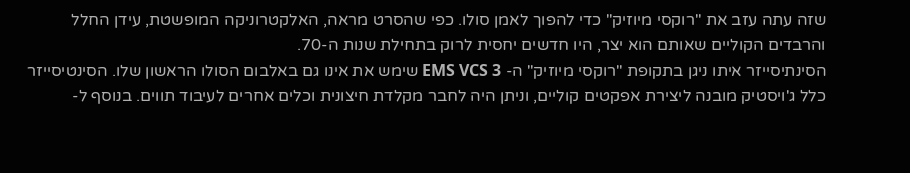שזה עתה עזב את "רוקסי מיוזיק" כדי להפוך לאמן סולו. כפי שהסרט מראה, האלקטרוניקה המופשטת, עידן החלל והרבדים הקוליים שאותם הוא יצר, היו חדשים יחסית לרוק בתחילת שנות ה-70.
הסינתיסייזר איתו ניגן בתקופת "רוקסי מיוזיק" ה- EMS VCS 3 שימש את אינו גם באלבום הסולו הראשון שלו. הסינטיסייזר כלל ג'ויסטיק מובנה ליצירת אפקטים קוליים, וניתן היה לחבר מקלדת חיצונית וכלים אחרים לעיבוד תווים. בנוסף ל-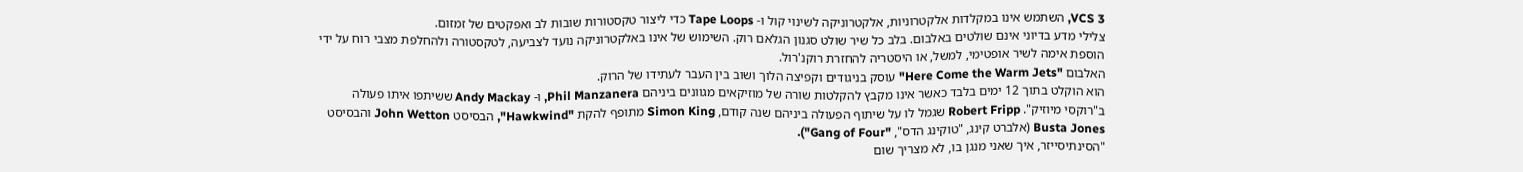VCS 3, השתמש אינו במקלדות אלקטרוניות, אלקטרוניקה לשינוי קול ו- Tape Loops כדי ליצור טקסטורות שובות לב ואפקטים של זמזום.
צלילי מדע בדיוני אינם שולטים באלבום. בלב כל שיר שולט סגנון הגלאם רוק. השימוש של אינו באלקטרוניקה נועד לצביעה, לטקסטורה ולהחלפת מצבי רוח על ידי הוספת אימה לשיר אופטימי, למשל, או היסטריה להחזרת רוקנ'רול.
האלבום "Here Come the Warm Jets" עוסק בניגודים וקפיצה הלוך ושוב בין העבר לעתידו של הרוק.
הוא הוקלט בתוך 12 ימים בלבד כאשר אינו מקבץ להקלטות שורה של מוזיקאים מגוונים ביניהם Phil Manzanera, ו- Andy Mackay ששיתפו איתו פעולה ב"רוקסי מיוזיק". Robert Fripp שגמל לו על שיתוף הפעולה ביניהם שנה קודם, Simon King מתופף להקת "Hawkwind", הבסיסט John Wetton והבסיסט Busta Jones (אלברט קינג, "טוקינג הדס", "Gang of Four").
"הסינתיסייזר, איך שאני מנגן בו, לא מצריך שום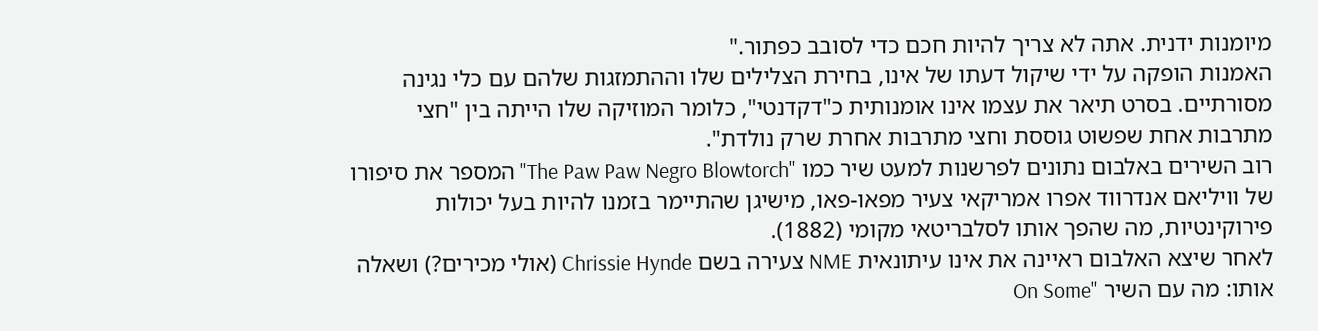מיומנות ידנית. אתה לא צריך להיות חכם כדי לסובב כפתור."
האמנות הופקה על ידי שיקול דעתו של אינו, בחירת הצלילים שלו וההתמזגות שלהם עם כלי נגינה מסורתיים. בסרט תיאר את עצמו אינו אומנותית כ"דקדנטי", כלומר המוזיקה שלו הייתה בין "חצי מתרבות אחת שפשוט גוססת וחצי מתרבות אחרת שרק נולדת".
רוב השירים באלבום נתונים לפרשנות למעט שיר כמו "The Paw Paw Negro Blowtorch" המספר את סיפורו של וויליאם אנדרווד אפרו אמריקאי צעיר מפאו-פאו, מישיגן שהתיימר בזמנו להיות בעל יכולות פירוקינטיות, מה שהפך אותו לסלבריטאי מקומי (1882).
לאחר שיצא האלבום ראיינה את אינו עיתונאית NME צעירה בשם Chrissie Hynde (אולי מכירים?) ושאלה אותו: מה עם השיר "On Some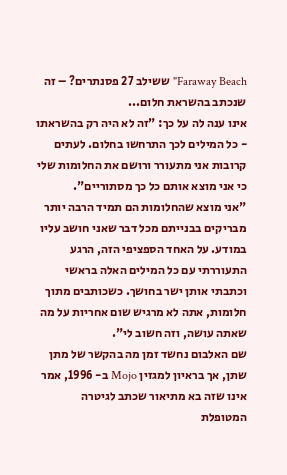Faraway Beach" ששילב 27 פסנתרים? – זה שנכתב בהשראת חלום...
אינו ענה לה על כך: "זה לא היה רק בהשראתו - כל המילים לכך התרחשו בחלום. לעתים קרובות אני מתעורר ורושם את החלומות שלי כי אני מוצא אותם כל כך מסתוריים".
"אני מוצא שהחלומות הם תמיד הרבה יותר מבריקים בבנייתם מכל דבר שאני חושב עליו במודע. על האחד הספציפי הזה, הרגע התעוררתי עם כל המילים האלה בראשי וכתבתי אותן ישר בחושך. כשכותבים מתוך חלומות, אתה לא מרגיש שום אחריות על מה שאתה עושה, וזה חשוב לי".
שם האלבום נחשד זמן מה בהקשר של מתן שתן, אך בראיון למגזין Mojo ב- 1996, אמר אינו שזה בא מתיאור שכתב לגיטרה המטופלת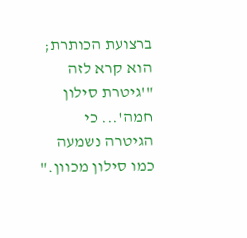ברצועת הכותרת; הוא קרא לזה "'גיטרת סילון חמה'... כי הגיטרה נשמעה כמו סילון מכוון."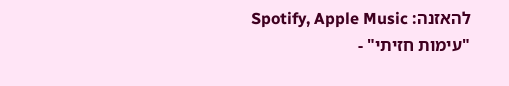להאזנה: Spotify, Apple Music
"עימות חזיתי" -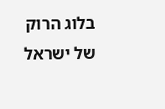בלוג הרוק של ישראל